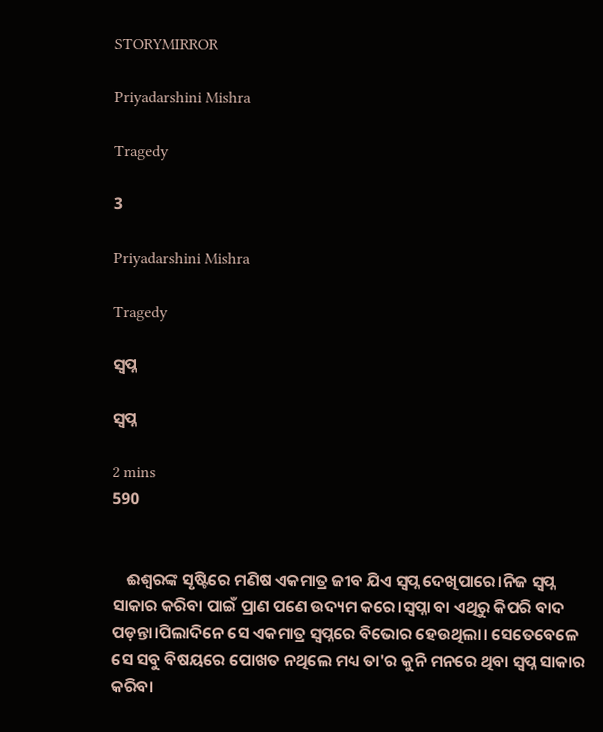STORYMIRROR

Priyadarshini Mishra

Tragedy

3

Priyadarshini Mishra

Tragedy

ସ୍ୱପ୍ନ

ସ୍ୱପ୍ନ

2 mins
590


    ଈଶ୍ୱରଙ୍କ ସୃଷ୍ଟିରେ ମଣିଷ ଏକମାତ୍ର ଜୀବ ଯିଏ ସ୍ୱପ୍ନ ଦେଖିପାରେ।ନିଜ ସ୍ୱପ୍ନ ସାକାର କରିବା ପାଇଁ ପ୍ରାଣ ପଣେ ଉଦ୍ୟମ କରେ।ସ୍ୱପ୍ନା ବା ଏଥିରୁ କିପରି ବାଦ ପଡ଼ନ୍ତା।ପିଲାଦିନେ ସେ ଏକମାତ୍ର ସ୍ୱପ୍ନରେ ବିଭୋର ହେଉଥିଲା। ସେତେବେଳେ ସେ ସବୁ ବିଷୟରେ ପୋଖତ ନଥିଲେ ମଧ୍ୟ ତା'ର କୁନି ମନରେ ଥିବା ସ୍ୱପ୍ନ ସାକାର କରିବା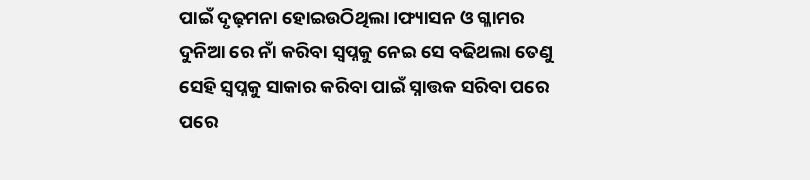ପାଇଁ ଦୃଢ଼ମନା ହୋଇଉଠିଥିଲା।ଫ୍ୟାସନ ଓ ଗ୍ଳାମର ଦୁନିଆ ରେ ନାଁ କରିବା ସ୍ୱପ୍ନକୁ ନେଇ ସେ ବଢିଥଲା ତେଣୁ ସେହି ସ୍ୱପ୍ନକୁ ସାକାର କରିବା ପାଇଁ ସ୍ନାତ୍ତକ ସରିବା ପରେ ପରେ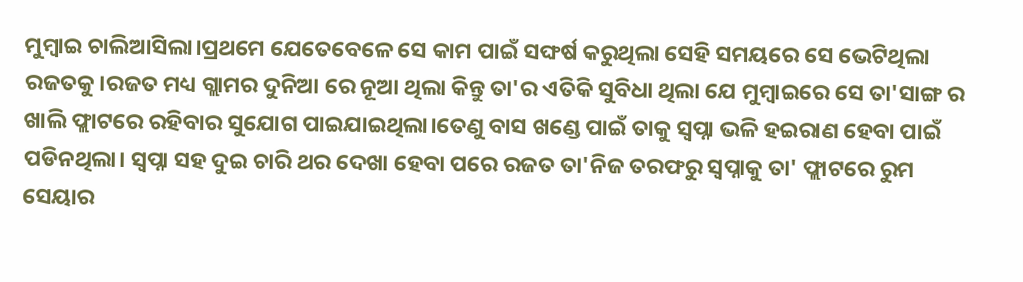ମୁମ୍ବାଇ ଚାଲିଆସିଲା।ପ୍ରଥମେ ଯେତେବେଳେ ସେ କାମ ପାଇଁ ସଙ୍ଘର୍ଷ କରୁଥିଲା ସେହି ସମୟରେ ସେ ଭେଟିଥିଲା ରଜତକୁ।ରଜତ ମଧ୍ୟ ଗ୍ଲାମର ଦୁନିଆ ରେ ନୂଆ ଥିଲା କିନ୍ତୁ ତା'ର ଏତିକି ସୁବିଧା ଥିଲା ଯେ ମୁମ୍ବାଇରେ ସେ ତା'ସାଙ୍ଗ ର ଖାଲି ଫ୍ଲାଟରେ ରହିବାର ସୁଯୋଗ ପାଇଯାଇଥିଲା।ତେଣୁ ବାସ ଖଣ୍ଡେ ପାଇଁ ତାକୁ ସ୍ୱପ୍ନା ଭଳି ହଇରାଣ ହେବା ପାଇଁ ପଡିନଥିଲା। ସ୍ୱପ୍ନା ସହ ଦୁଇ ଚାରି ଥର ଦେଖା ହେବା ପରେ ରଜତ ତା'ନିଜ ତରଫରୁ ସ୍ୱପ୍ନାକୁ ତା' ଫ୍ଲାଟରେ ରୁମ ସେୟାର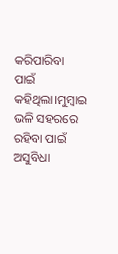କରିପାରିବା ପାଇଁ କହିଥିଲା।ମୁମ୍ବାଇ ଭଳି ସହରରେ ରହିବା ପାଇଁ ଅସୁବିଧା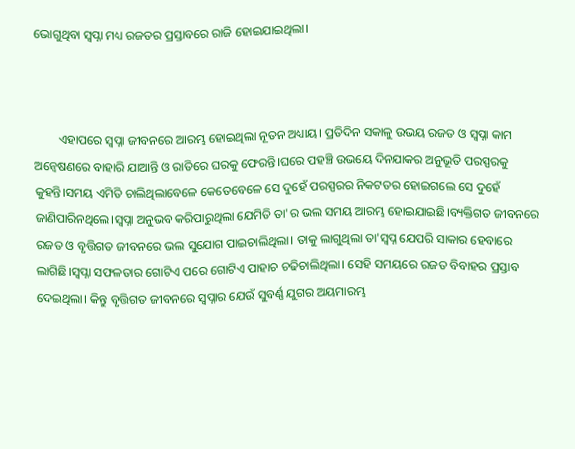ଭୋଗୁଥିବା ସ୍ୱପ୍ନା ମଧ୍ୟ ରଜତର ପ୍ରସ୍ତାବରେ ରାଜି ହୋଇଯାଇଥିଲା।



        ଏହାପରେ ସ୍ୱପ୍ନା ଜୀବନରେ ଆରମ୍ଭ ହୋଇଥିଲା ନୂତନ ଅଧ୍ୟାୟ। ପ୍ରତିଦିନ ସକାଳୁ ଉଭୟ ରଜତ ଓ ସ୍ୱପ୍ନା କାମ ଅନ୍ୱେଷଣରେ ବାହାରି ଯାଆନ୍ତି ଓ ରାତିରେ ଘରକୁ ଫେରନ୍ତି।ଘରେ ପହଞ୍ଚି ଉଭୟେ ଦିନଯାକର ଅନୁଭୂତି ପରସ୍ପରକୁ କୁହନ୍ତି।ସମୟ ଏମିତି ଚାଲିଥିଲାବେଳେ କେତେବେଳେ ସେ ଦୁହେଁ ପରସ୍ପରର ନିକଟତର ହୋଇଗଲେ ସେ ଦୁହେଁ ଜାଣିପାରିନଥିଲେ।ସ୍ୱପ୍ନା ଅନୁଭବ କରିପାରୁଥିଲା ଯେମିତି ତା'ର ଭଲ ସମୟ ଆରମ୍ଭ ହୋଇଯାଇଛି।ବ୍ୟକ୍ତିଗତ ଜୀବନରେ ରଜତ ଓ ବୃତ୍ତିଗତ ଜୀବନରେ ଭଲ ସୁଯୋଗ ପାଇଚାଲିଥିଲା। ତାକୁ ଲାଗୁଥିଲା ତା'ସ୍ୱପ୍ନ ଯେପରି ସାକାର ହେବାରେ ଲାଗିଛି।ସ୍ୱପ୍ନା ସଫଳତାର ଗୋଟିଏ ପରେ ଗୋଟିଏ ପାହାଚ ଚଢିଚାଲିଥିଲା। ସେହି ସମୟରେ ରଜତ ବିବାହର ପ୍ରସ୍ତାବ ଦେଇଥିଲା। କିନ୍ତୁ ବୃତ୍ତିଗତ ଜୀବନରେ ସ୍ୱପ୍ନାର ଯେଉଁ ସୁବର୍ଣ୍ଣ ଯୁଗର ଅୟମାରମ୍ଭ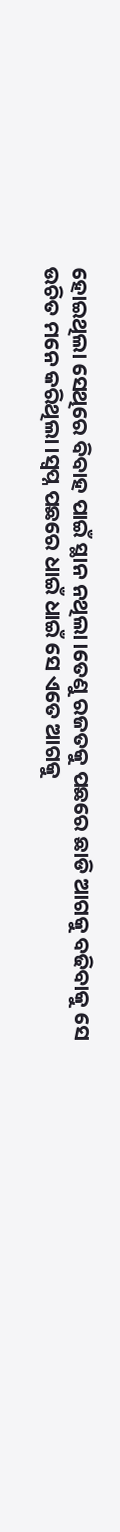ହୋଇଥିଲା ସେଥିରେ ବିବାହ ପାଇଁ ସ୍ଥାନ ନଥିଲା।ତେଣୁ ରଜତକୁ ପଛରେ ଛାଡି ଆଗକୁ ବଢିବାକୁ ସେ ଉଚିତ ମନେ କରିଥିଲା।ସ୍ୱପ୍ନ ପଛରେ ଧାଇଁ ଧାଇଁ ସେ ଏତେ ଆଗକୁ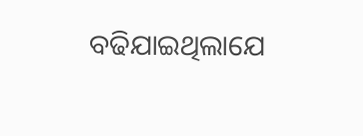ବଢିଯାଇଥିଲାଯେ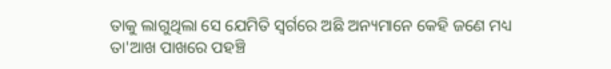ତାକୁ ଲାଗୁଥିଲା ସେ ଯେମିତି ସ୍ୱର୍ଗରେ ଅଛି ଅନ୍ୟମାନେ କେହି ଜଣେ ମଧ୍ୟ ତା'ଆଖ ପାଖରେ ପହଞ୍ଚି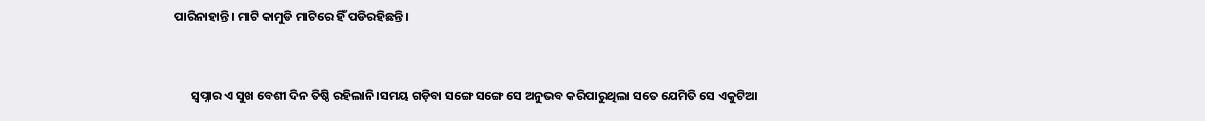ପାରିନାହାନ୍ତି। ମାଟି କାମୁଡି ମାଟିରେ ହିଁ ପଡିରହିଛନ୍ତି।


      ସ୍ୱପ୍ନାର ଏ ସୁଖ ବେଶୀ ଦିନ ତିଷ୍ଠି ରହିଲାନି।ସମୟ ଗଡ଼ିବା ସଙ୍ଗେ ସଙ୍ଗେ ସେ ଅନୁଭବ କରିପାରୁଥିଲା ସତେ ଯେମିତି ସେ ଏକୁଟିଆ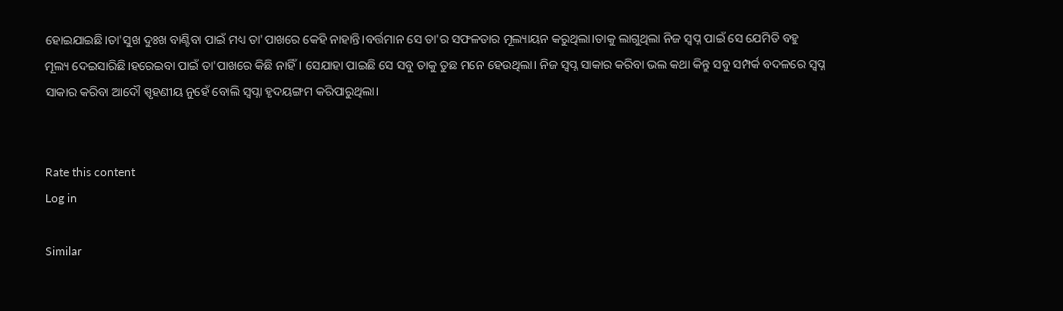ହୋଇଯାଇଛି।ତା'ସୁଖ ଦୁଃଖ ବାଣ୍ଟିବା ପାଇଁ ମଧ୍ୟ ତା'ପାଖରେ କେହି ନାହାନ୍ତି।ବର୍ତ୍ତମାନ ସେ ତା'ର ସଫଳତାର ମୂଲ୍ୟାୟନ କରୁଥିଲା।ତାକୁ ଲାଗୁଥିଲା ନିଜ ସ୍ୱପ୍ନ ପାଇଁ ସେ ଯେମିତି ବହୁ ମୂଲ୍ୟ ଦେଇସାରିଛି।ହରେଇବା ପାଇଁ ତା'ପାଖରେ କିଛି ନାହିଁ। ସେଯାହା ପାଇଛି ସେ ସବୁ ତାକୁ ତୁଛ ମନେ ହେଉଥିଲା। ନିଜ ସ୍ୱପ୍ନ ସାକାର କରିବା ଭଲ କଥା କିନ୍ତୁ ସବୁ ସମ୍ପର୍କ ବଦଳରେ ସ୍ୱପ୍ନ ସାକାର କରିବା ଆଦୌ ସ୍ପୃହଣୀୟ ନୁହେଁ ବୋଲି ସ୍ୱପ୍ନା ହୃଦୟଙ୍ଗମ କରିପାରୁଥିଲା।


Rate this content
Log in

Similar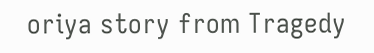oriya story from Tragedy